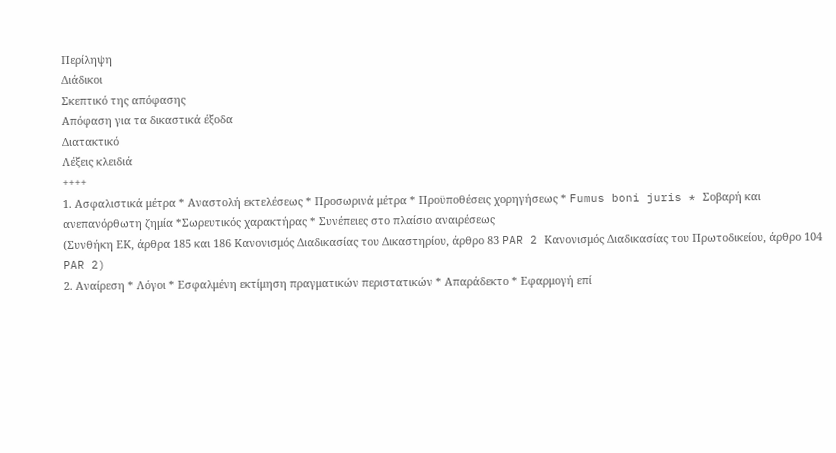Περίληψη
Διάδικοι
Σκεπτικό της απόφασης
Απόφαση για τα δικαστικά έξοδα
Διατακτικό
Λέξεις κλειδιά
++++
1. Ασφαλιστικά μέτρα * Αναστολή εκτελέσεως * Προσωρινά μέτρα * Προϋποθέσεις χορηγήσεως * Fumus boni juris * Σοβαρή και ανεπανόρθωτη ζημία *Σωρευτικός χαρακτήρας * Συνέπειες στο πλαίσιο αναιρέσεως
(Συνθήκη ΕΚ, άρθρα 185 και 186 Κανονισμός Διαδικασίας του Δικαστηρίου, άρθρο 83 PAR 2 Κανονισμός Διαδικασίας του Πρωτοδικείου, άρθρο 104 PAR 2)
2. Αναίρεση * Λόγοι * Εσφαλμένη εκτίμηση πραγματικών περιστατικών * Απαράδεκτο * Εφαρμογή επί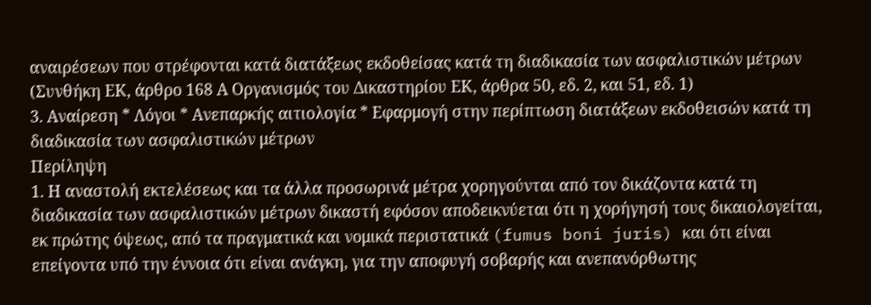αναιρέσεων που στρέφονται κατά διατάξεως εκδοθείσας κατά τη διαδικασία των ασφαλιστικών μέτρων
(Συνθήκη ΕΚ, άρθρο 168 Α Οργανισμός του Δικαστηρίου ΕΚ, άρθρα 50, εδ. 2, και 51, εδ. 1)
3. Αναίρεση * Λόγοι * Ανεπαρκής αιτιολογία * Εφαρμογή στην περίπτωση διατάξεων εκδοθεισών κατά τη διαδικασία των ασφαλιστικών μέτρων
Περίληψη
1. Η αναστολή εκτελέσεως και τα άλλα προσωρινά μέτρα χορηγούνται από τον δικάζοντα κατά τη διαδικασία των ασφαλιστικών μέτρων δικαστή εφόσον αποδεικνύεται ότι η χορήγησή τους δικαιολογείται, εκ πρώτης όψεως, από τα πραγματικά και νομικά περιστατικά (fumus boni juris) και ότι είναι επείγοντα υπό την έννοια ότι είναι ανάγκη, για την αποφυγή σοβαρής και ανεπανόρθωτης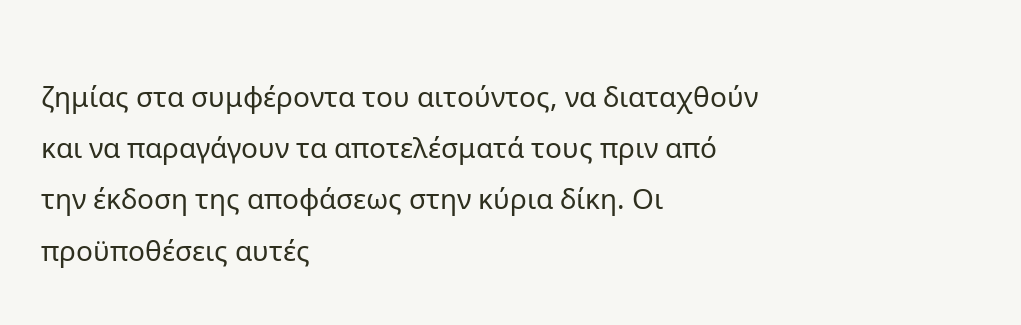ζημίας στα συμφέροντα του αιτούντος, να διαταχθούν και να παραγάγουν τα αποτελέσματά τους πριν από την έκδοση της αποφάσεως στην κύρια δίκη. Οι προϋποθέσεις αυτές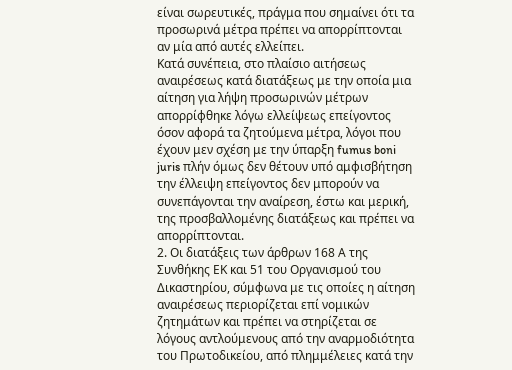είναι σωρευτικές, πράγμα που σημαίνει ότι τα προσωρινά μέτρα πρέπει να απορρίπτονται αν μία από αυτές ελλείπει.
Κατά συνέπεια, στο πλαίσιο αιτήσεως αναιρέσεως κατά διατάξεως με την οποία μια αίτηση για λήψη προσωρινών μέτρων απορρίφθηκε λόγω ελλείψεως επείγοντος όσον αφορά τα ζητούμενα μέτρα, λόγοι που έχουν μεν σχέση με την ύπαρξη fumus boni juris πλήν όμως δεν θέτουν υπό αμφισβήτηση την έλλειψη επείγοντος δεν μπορούν να συνεπάγονται την αναίρεση, έστω και μερική, της προσβαλλομένης διατάξεως και πρέπει να απορρίπτονται.
2. Οι διατάξεις των άρθρων 168 Α της Συνθήκης ΕΚ και 51 του Οργανισμού του Δικαστηρίου, σύμφωνα με τις οποίες η αίτηση αναιρέσεως περιορίζεται επί νομικών ζητημάτων και πρέπει να στηρίζεται σε λόγους αντλούμενους από την αναρμοδιότητα του Πρωτοδικείου, από πλημμέλειες κατά την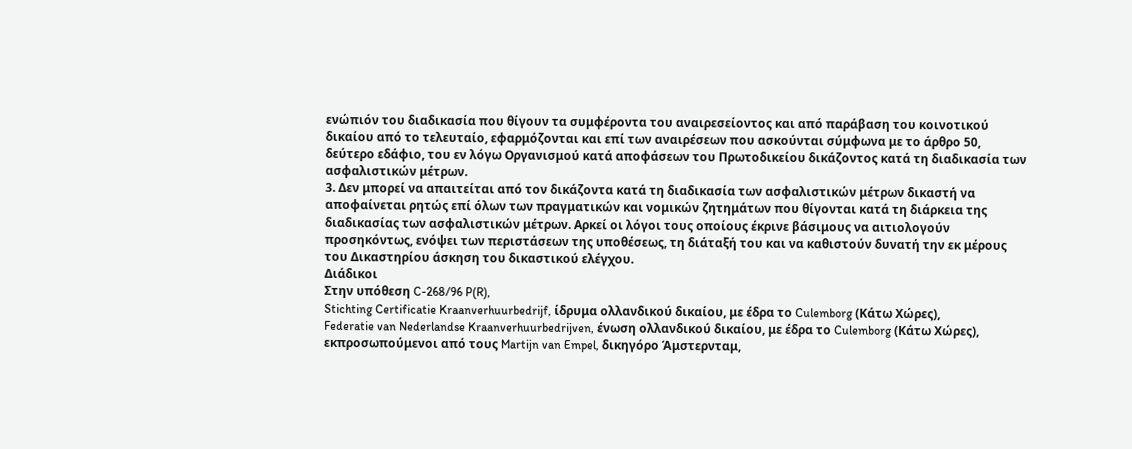ενώπιόν του διαδικασία που θίγουν τα συμφέροντα του αναιρεσείοντος και από παράβαση του κοινοτικού δικαίου από το τελευταίο, εφαρμόζονται και επί των αναιρέσεων που ασκούνται σύμφωνα με το άρθρο 50, δεύτερο εδάφιο, του εν λόγω Οργανισμού κατά αποφάσεων του Πρωτοδικείου δικάζοντος κατά τη διαδικασία των ασφαλιστικών μέτρων.
3. Δεν μπορεί να απαιτείται από τον δικάζοντα κατά τη διαδικασία των ασφαλιστικών μέτρων δικαστή να αποφαίνεται ρητώς επί όλων των πραγματικών και νομικών ζητημάτων που θίγονται κατά τη διάρκεια της διαδικασίας των ασφαλιστικών μέτρων. Αρκεί οι λόγοι τους οποίους έκρινε βάσιμους να αιτιολογούν προσηκόντως, ενόψει των περιστάσεων της υποθέσεως, τη διάταξή του και να καθιστούν δυνατή την εκ μέρους του Δικαστηρίου άσκηση του δικαστικού ελέγχου.
Διάδικοι
Στην υπόθεση C-268/96 P(R),
Stichting Certificatie Kraanverhuurbedrijf, ίδρυμα ολλανδικού δικαίου, με έδρα το Culemborg (Κάτω Χώρες),
Federatie van Nederlandse Kraanverhuurbedrijven, ένωση ολλανδικού δικαίου, με έδρα το Culemborg (Κάτω Χώρες),
εκπροσωπούμενοι από τους Martijn van Empel, δικηγόρο Άμστερνταμ,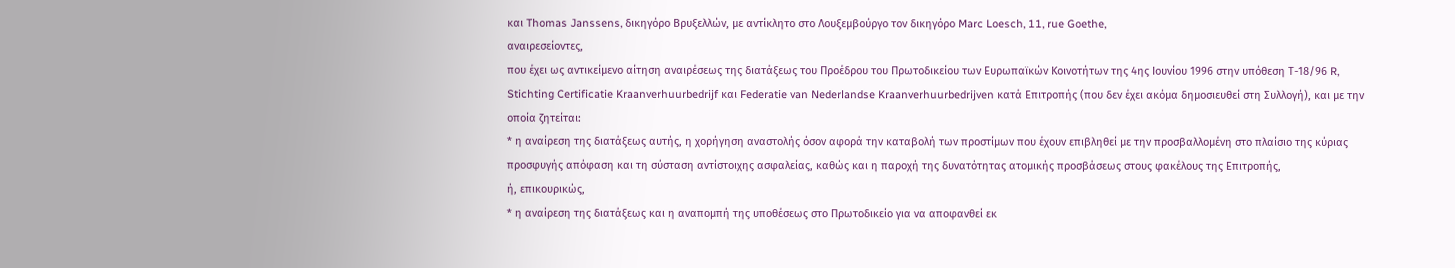και Thomas Janssens, δικηγόρο Βρυξελλών, με αντίκλητο στο Λουξεμβούργο τον δικηγόρο Marc Loesch, 11, rue Goethe,
αναιρεσείοντες,
που έχει ως αντικείμενο αίτηση αναιρέσεως της διατάξεως του Προέδρου του Πρωτοδικείου των Ευρωπαϊκών Κοινοτήτων της 4ης Ιουνίου 1996 στην υπόθεση Τ-18/96 R, Stichting Certificatie Kraanverhuurbedrijf και Federatie van Nederlandse Kraanverhuurbedrijven κατά Επιτροπής (που δεν έχει ακόμα δημοσιευθεί στη Συλλογή), και με την οποία ζητείται:
* η αναίρεση της διατάξεως αυτής, η χορήγηση αναστολής όσον αφορά την καταβολή των προστίμων που έχουν επιβληθεί με την προσβαλλομένη στο πλαίσιο της κύριας προσφυγής απόφαση και τη σύσταση αντίστοιχης ασφαλείας, καθώς και η παροχή της δυνατότητας ατομικής προσβάσεως στους φακέλους της Επιτροπής,
ή, επικουρικώς,
* η αναίρεση της διατάξεως και η αναπομπή της υποθέσεως στο Πρωτοδικείο για να αποφανθεί εκ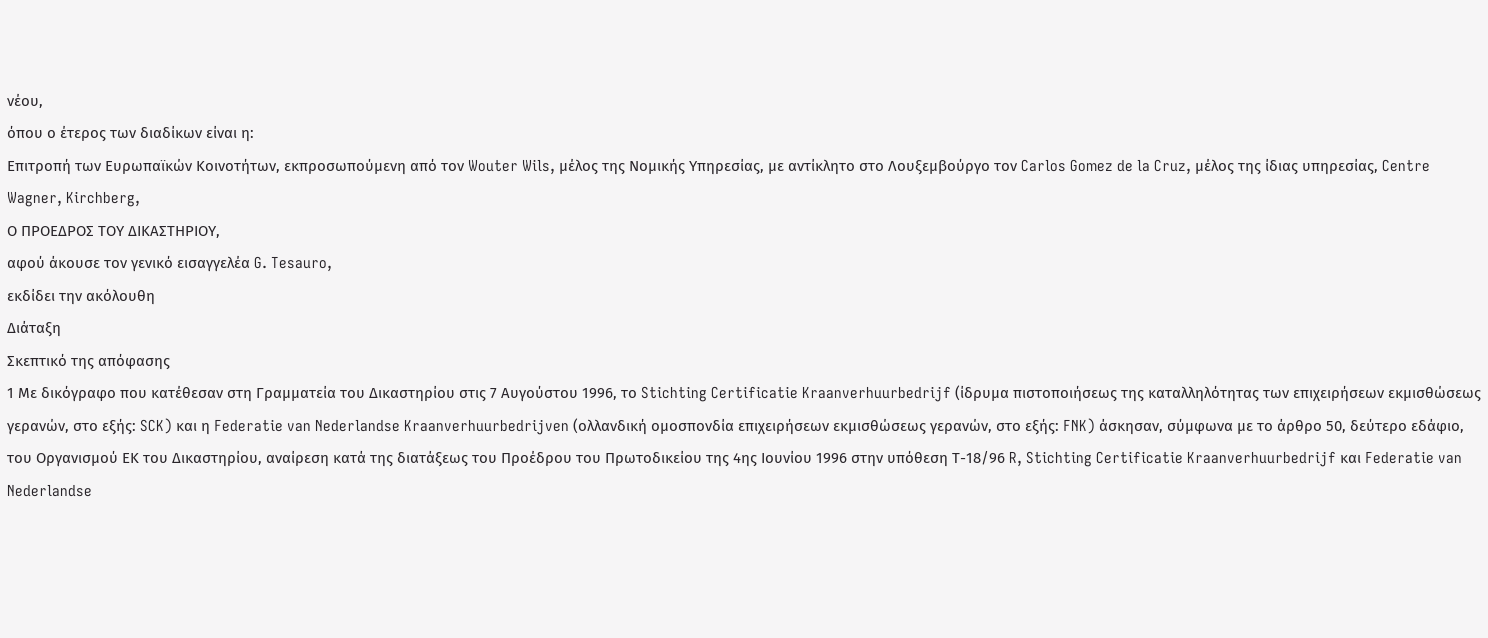νέου,
όπου ο έτερος των διαδίκων είναι η:
Επιτροπή των Ευρωπαϊκών Κοινοτήτων, εκπροσωπούμενη από τον Wouter Wils, μέλος της Νομικής Υπηρεσίας, με αντίκλητο στο Λουξεμβούργο τον Carlos Gomez de la Cruz, μέλος της ίδιας υπηρεσίας, Centre Wagner, Kirchberg,
Ο ΠΡΟΕΔΡΟΣ ΤΟΥ ΔΙΚΑΣΤΗΡΙΟΥ,
αφού άκουσε τον γενικό εισαγγελέα G. Tesauro,
εκδίδει την ακόλουθη
Διάταξη
Σκεπτικό της απόφασης
1 Με δικόγραφο που κατέθεσαν στη Γραμματεία του Δικαστηρίου στις 7 Αυγούστου 1996, το Stichting Certificatie Kraanverhuurbedrijf (ίδρυμα πιστοποιήσεως της καταλληλότητας των επιχειρήσεων εκμισθώσεως γερανών, στο εξής: SCK) και η Federatie van Nederlandse Kraanverhuurbedrijven (ολλανδική ομοσπονδία επιχειρήσεων εκμισθώσεως γερανών, στο εξής: FNK) άσκησαν, σύμφωνα με το άρθρο 50, δεύτερο εδάφιο, του Οργανισμού ΕΚ του Δικαστηρίου, αναίρεση κατά της διατάξεως του Προέδρου του Πρωτοδικείου της 4ης Ιουνίου 1996 στην υπόθεση Τ-18/96 R, Stichting Certificatie Kraanverhuurbedrijf και Federatie van Nederlandse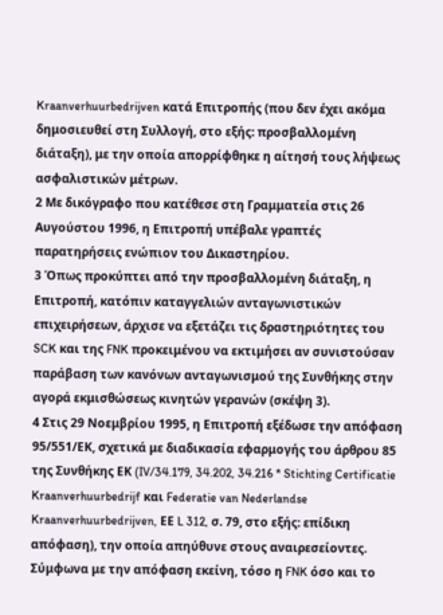Kraanverhuurbedrijven κατά Επιτροπής (που δεν έχει ακόμα δημοσιευθεί στη Συλλογή, στο εξής: προσβαλλομένη διάταξη), με την οποία απορρίφθηκε η αίτησή τους λήψεως ασφαλιστικών μέτρων.
2 Με δικόγραφο που κατέθεσε στη Γραμματεία στις 26 Αυγούστου 1996, η Επιτροπή υπέβαλε γραπτές παρατηρήσεις ενώπιον του Δικαστηρίου.
3 Όπως προκύπτει από την προσβαλλομένη διάταξη, η Επιτροπή, κατόπιν καταγγελιών ανταγωνιστικών επιχειρήσεων, άρχισε να εξετάζει τις δραστηριότητες του SCK και της FNK προκειμένου να εκτιμήσει αν συνιστούσαν παράβαση των κανόνων ανταγωνισμού της Συνθήκης στην αγορά εκμισθώσεως κινητών γερανών (σκέψη 3).
4 Στις 29 Νοεμβρίου 1995, η Επιτροπή εξέδωσε την απόφαση 95/551/ΕΚ, σχετικά με διαδικασία εφαρμογής του άρθρου 85 της Συνθήκης ΕΚ (IV/34.179, 34.202, 34.216 * Stichting Certificatie Kraanverhuurbedrijf και Federatie van Nederlandse Kraanverhuurbedrijven, ΕΕ L 312, σ. 79, στο εξής: επίδικη απόφαση), την οποία απηύθυνε στους αναιρεσείοντες. Σύμφωνα με την απόφαση εκείνη, τόσο η FNK όσο και το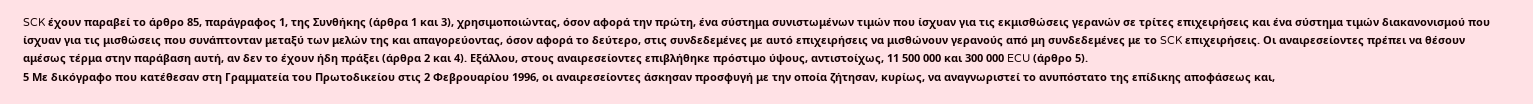SCK έχουν παραβεί το άρθρο 85, παράγραφος 1, της Συνθήκης (άρθρα 1 και 3), χρησιμοποιώντας, όσον αφορά την πρώτη, ένα σύστημα συνιστωμένων τιμών που ίσχυαν για τις εκμισθώσεις γερανών σε τρίτες επιχειρήσεις και ένα σύστημα τιμών διακανονισμού που ίσχυαν για τις μισθώσεις που συνάπτονταν μεταξύ των μελών της και απαγορεύοντας, όσον αφορά το δεύτερο, στις συνδεδεμένες με αυτό επιχειρήσεις να μισθώνουν γερανούς από μη συνδεδεμένες με το SCK επιχειρήσεις. Οι αναιρεσείοντες πρέπει να θέσουν αμέσως τέρμα στην παράβαση αυτή, αν δεν το έχουν ήδη πράξει (άρθρα 2 και 4). Εξάλλου, στους αναιρεσείοντες επιβλήθηκε πρόστιμο ύψους, αντιστοίχως, 11 500 000 και 300 000 ECU (άρθρο 5).
5 Με δικόγραφο που κατέθεσαν στη Γραμματεία του Πρωτοδικείου στις 2 Φεβρουαρίου 1996, οι αναιρεσείοντες άσκησαν προσφυγή με την οποία ζήτησαν, κυρίως, να αναγνωριστεί το ανυπόστατο της επίδικης αποφάσεως και,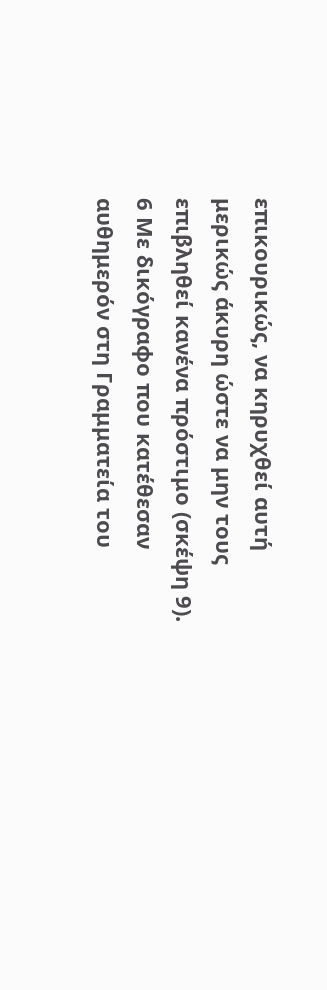επικουρικώς, να κηρυχθεί αυτή μερικώς άκυρη ώστε να μην τους επιβληθεί κανένα πρόστιμο (σκέψη 9).
6 Με δικόγραφο που κατέθεσαν αυθημερόν στη Γραμματεία του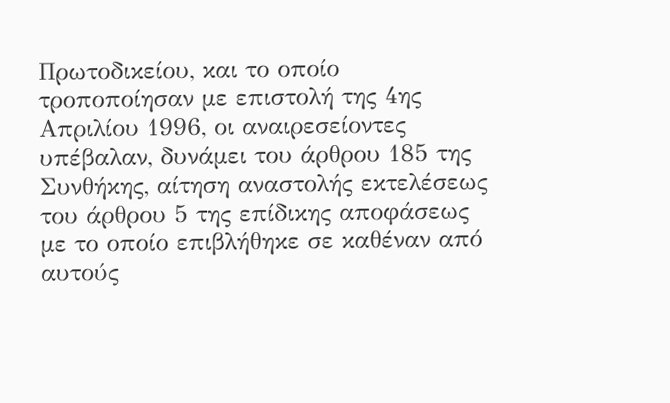Πρωτοδικείου, και το οποίο τροποποίησαν με επιστολή της 4ης Απριλίου 1996, οι αναιρεσείοντες υπέβαλαν, δυνάμει του άρθρου 185 της Συνθήκης, αίτηση αναστολής εκτελέσεως του άρθρου 5 της επίδικης αποφάσεως με το οποίο επιβλήθηκε σε καθέναν από αυτούς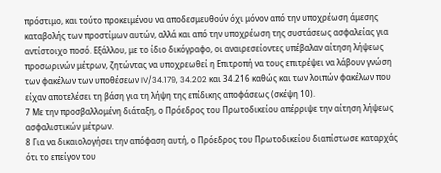πρόστιμο, και τούτο προκειμένου να αποδεσμευθούν όχι μόνον από την υποχρέωση άμεσης καταβολής των προστίμων αυτών, αλλά και από την υποχρέωση της συστάσεως ασφαλείας για αντίστοιχο ποσό. Εξάλλου, με το ίδιο δικόγραφο, οι αναιρεσείοντες υπέβαλαν αίτηση λήψεως προσωρινών μέτρων, ζητώντας να υποχρεωθεί η Επιτροπή να τους επιτρέψει να λάβουν γνώση των φακέλων των υποθέσεων IV/34.179, 34.202 και 34.216 καθώς και των λοιπών φακέλων που είχαν αποτελέσει τη βάση για τη λήψη της επίδικης αποφάσεως (σκέψη 10).
7 Με την προσβαλλομένη διάταξη, ο Πρόεδρος του Πρωτοδικείου απέρριψε την αίτηση λήψεως ασφαλιστικών μέτρων.
8 Για να δικαιολογήσει την απόφαση αυτή, ο Πρόεδρος του Πρωτοδικείου διαπίστωσε καταρχάς ότι το επείγον του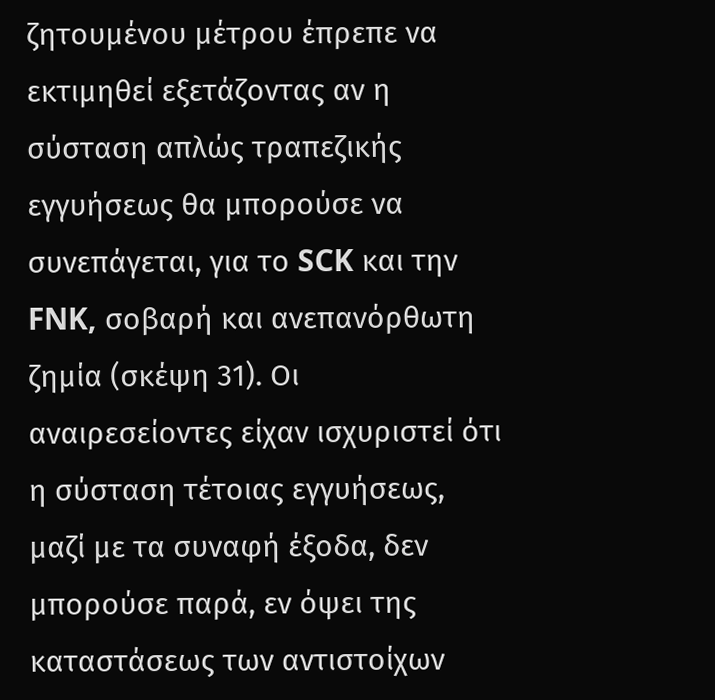ζητουμένου μέτρου έπρεπε να εκτιμηθεί εξετάζοντας αν η σύσταση απλώς τραπεζικής εγγυήσεως θα μπορούσε να συνεπάγεται, για το SCK και την FNK, σοβαρή και ανεπανόρθωτη ζημία (σκέψη 31). Οι αναιρεσείοντες είχαν ισχυριστεί ότι η σύσταση τέτοιας εγγυήσεως, μαζί με τα συναφή έξοδα, δεν μπορούσε παρά, εν όψει της καταστάσεως των αντιστοίχων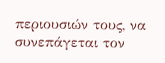περιουσιών τους, να συνεπάγεται τον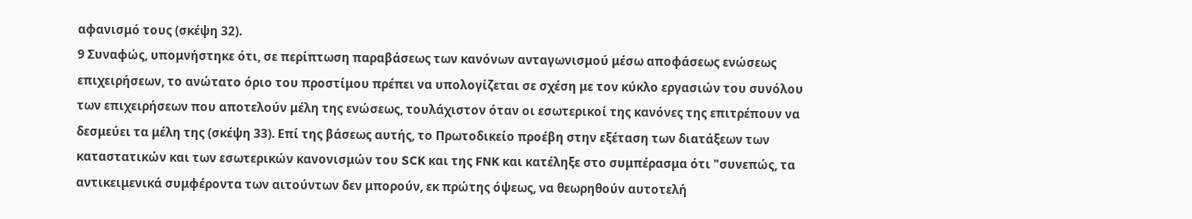αφανισμό τους (σκέψη 32).
9 Συναφώς, υπομνήστηκε ότι, σε περίπτωση παραβάσεως των κανόνων ανταγωνισμού μέσω αποφάσεως ενώσεως επιχειρήσεων, το ανώτατο όριο του προστίμου πρέπει να υπολογίζεται σε σχέση με τον κύκλο εργασιών του συνόλου των επιχειρήσεων που αποτελούν μέλη της ενώσεως, τουλάχιστον όταν οι εσωτερικοί της κανόνες της επιτρέπουν να δεσμεύει τα μέλη της (σκέψη 33). Επί της βάσεως αυτής, το Πρωτοδικείο προέβη στην εξέταση των διατάξεων των καταστατικών και των εσωτερικών κανονισμών του SCK και της FNK και κατέληξε στο συμπέρασμα ότι "συνεπώς, τα αντικειμενικά συμφέροντα των αιτούντων δεν μπορούν, εκ πρώτης όψεως, να θεωρηθούν αυτοτελή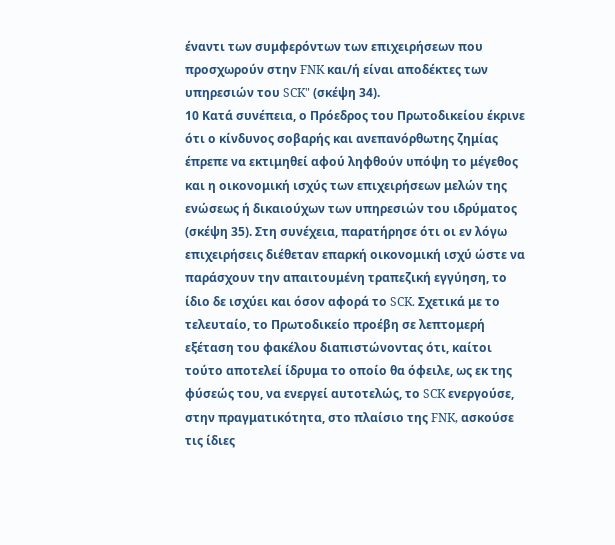έναντι των συμφερόντων των επιχειρήσεων που προσχωρούν στην FNK και/ή είναι αποδέκτες των υπηρεσιών του SCK" (σκέψη 34).
10 Κατά συνέπεια, ο Πρόεδρος του Πρωτοδικείου έκρινε ότι ο κίνδυνος σοβαρής και ανεπανόρθωτης ζημίας έπρεπε να εκτιμηθεί αφού ληφθούν υπόψη το μέγεθος και η οικονομική ισχύς των επιχειρήσεων μελών της ενώσεως ή δικαιούχων των υπηρεσιών του ιδρύματος (σκέψη 35). Στη συνέχεια, παρατήρησε ότι οι εν λόγω επιχειρήσεις διέθεταν επαρκή οικονομική ισχύ ώστε να παράσχουν την απαιτουμένη τραπεζική εγγύηση, το ίδιο δε ισχύει και όσον αφορά το SCK. Σχετικά με το τελευταίο, το Πρωτοδικείο προέβη σε λεπτομερή εξέταση του φακέλου διαπιστώνοντας ότι, καίτοι τούτο αποτελεί ίδρυμα το οποίο θα όφειλε, ως εκ της φύσεώς του, να ενεργεί αυτοτελώς, το SCK ενεργούσε, στην πραγματικότητα, στο πλαίσιο της FNK, ασκούσε τις ίδιες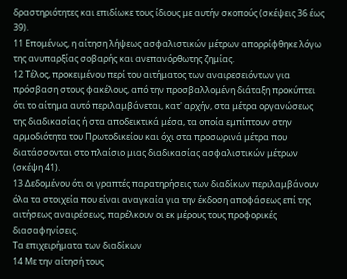δραστηριότητες και επιδίωκε τους ίδιους με αυτήν σκοπούς (σκέψεις 36 έως 39).
11 Επομένως, η αίτηση λήψεως ασφαλιστικών μέτρων απορρίφθηκε λόγω της ανυπαρξίας σοβαρής και ανεπανόρθωτης ζημίας.
12 Τέλος, προκειμένου περί του αιτήματος των αναιρεσειόντων για πρόσβαση στους φακέλους, από την προσβαλλομένη διάταξη προκύπτει ότι το αίτημα αυτό περιλαμβάνεται, κατ' αρχήν, στα μέτρα οργανώσεως της διαδικασίας ή στα αποδεικτικά μέσα, τα οποία εμπίπτουν στην αρμοδιότητα του Πρωτοδικείου και όχι στα προσωρινά μέτρα που διατάσσονται στο πλαίσιο μιας διαδικασίας ασφαλιστικών μέτρων (σκέψη 41).
13 Δεδομένου ότι οι γραπτές παρατηρήσεις των διαδίκων περιλαμβάνουν όλα τα στοιχεία που είναι αναγκαία για την έκδοση αποφάσεως επί της αιτήσεως αναιρέσεως, παρέλκουν οι εκ μέρους τους προφορικές διασαφηνίσεις.
Τα επιχειρήματα των διαδίκων
14 Με την αίτησή τους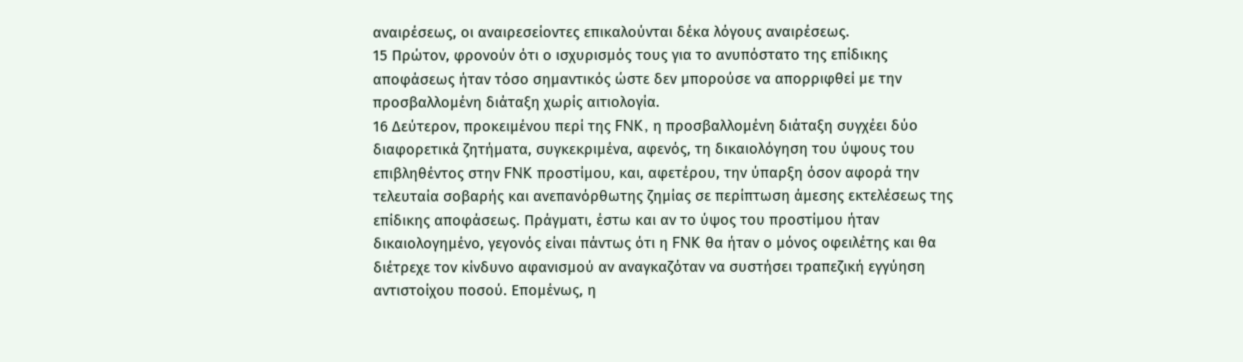αναιρέσεως, οι αναιρεσείοντες επικαλούνται δέκα λόγους αναιρέσεως.
15 Πρώτον, φρονούν ότι ο ισχυρισμός τους για το ανυπόστατο της επίδικης αποφάσεως ήταν τόσο σημαντικός ώστε δεν μπορούσε να απορριφθεί με την προσβαλλομένη διάταξη χωρίς αιτιολογία.
16 Δεύτερον, προκειμένου περί της FNK, η προσβαλλομένη διάταξη συγχέει δύο διαφορετικά ζητήματα, συγκεκριμένα, αφενός, τη δικαιολόγηση του ύψους του επιβληθέντος στην FNK προστίμου, και, αφετέρου, την ύπαρξη όσον αφορά την τελευταία σοβαρής και ανεπανόρθωτης ζημίας σε περίπτωση άμεσης εκτελέσεως της επίδικης αποφάσεως. Πράγματι, έστω και αν το ύψος του προστίμου ήταν δικαιολογημένο, γεγονός είναι πάντως ότι η FNK θα ήταν ο μόνος οφειλέτης και θα διέτρεχε τον κίνδυνο αφανισμού αν αναγκαζόταν να συστήσει τραπεζική εγγύηση αντιστοίχου ποσού. Επομένως, η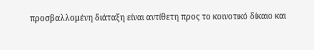προσβαλλομένη διάταξη είναι αντίθετη προς το κοινοτικό δίκαιο και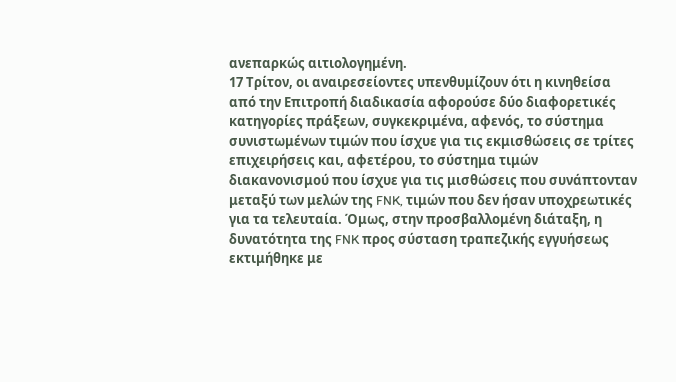ανεπαρκώς αιτιολογημένη.
17 Τρίτον, οι αναιρεσείοντες υπενθυμίζουν ότι η κινηθείσα από την Επιτροπή διαδικασία αφορούσε δύο διαφορετικές κατηγορίες πράξεων, συγκεκριμένα, αφενός, το σύστημα συνιστωμένων τιμών που ίσχυε για τις εκμισθώσεις σε τρίτες επιχειρήσεις και, αφετέρου, το σύστημα τιμών διακανονισμού που ίσχυε για τις μισθώσεις που συνάπτονταν μεταξύ των μελών της FNK, τιμών που δεν ήσαν υποχρεωτικές για τα τελευταία. Όμως, στην προσβαλλομένη διάταξη, η δυνατότητα της FNK προς σύσταση τραπεζικής εγγυήσεως εκτιμήθηκε με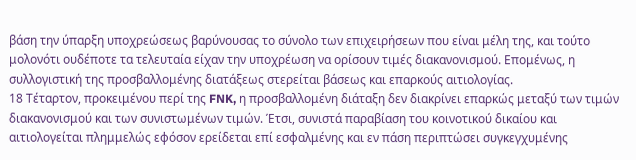βάση την ύπαρξη υποχρεώσεως βαρύνουσας το σύνολο των επιχειρήσεων που είναι μέλη της, και τούτο μολονότι ουδέποτε τα τελευταία είχαν την υποχρέωση να ορίσουν τιμές διακανονισμού. Επομένως, η συλλογιστική της προσβαλλομένης διατάξεως στερείται βάσεως και επαρκούς αιτιολογίας.
18 Τέταρτον, προκειμένου περί της FNK, η προσβαλλομένη διάταξη δεν διακρίνει επαρκώς μεταξύ των τιμών διακανονισμού και των συνιστωμένων τιμών. Έτσι, συνιστά παραβίαση του κοινοτικού δικαίου και αιτιολογείται πλημμελώς εφόσον ερείδεται επί εσφαλμένης και εν πάση περιπτώσει συγκεγχυμένης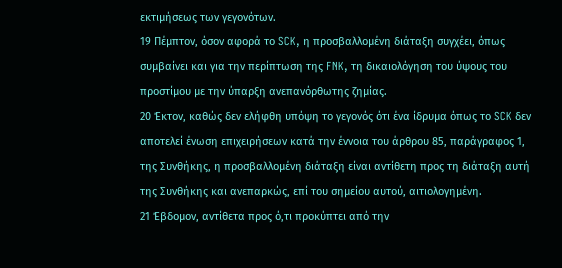εκτιμήσεως των γεγονότων.
19 Πέμπτον, όσον αφορά το SCK, η προσβαλλομένη διάταξη συγχέει, όπως συμβαίνει και για την περίπτωση της FNK, τη δικαιολόγηση του ύψους του προστίμου με την ύπαρξη ανεπανόρθωτης ζημίας.
20 Έκτον, καθώς δεν ελήφθη υπόψη το γεγονός ότι ένα ίδρυμα όπως το SCK δεν αποτελεί ένωση επιχειρήσεων κατά την έννοια του άρθρου 85, παράγραφος 1, της Συνθήκης, η προσβαλλομένη διάταξη είναι αντίθετη προς τη διάταξη αυτή της Συνθήκης και ανεπαρκώς, επί του σημείου αυτού, αιτιολογημένη.
21 Έβδομον, αντίθετα προς ό,τι προκύπτει από την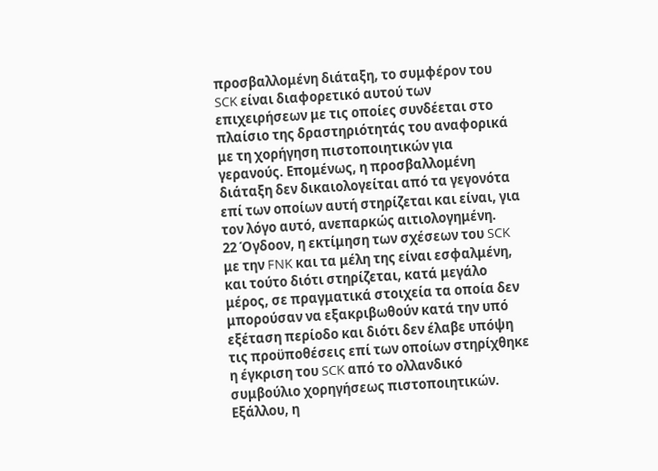προσβαλλομένη διάταξη, το συμφέρον του SCK είναι διαφορετικό αυτού των επιχειρήσεων με τις οποίες συνδέεται στο πλαίσιο της δραστηριότητάς του αναφορικά με τη χορήγηση πιστοποιητικών για γερανούς. Επομένως, η προσβαλλομένη διάταξη δεν δικαιολογείται από τα γεγονότα επί των οποίων αυτή στηρίζεται και είναι, για τον λόγο αυτό, ανεπαρκώς αιτιολογημένη.
22 Όγδοον, η εκτίμηση των σχέσεων του SCK με την FNK και τα μέλη της είναι εσφαλμένη, και τούτο διότι στηρίζεται, κατά μεγάλο μέρος, σε πραγματικά στοιχεία τα οποία δεν μπορούσαν να εξακριβωθούν κατά την υπό εξέταση περίοδο και διότι δεν έλαβε υπόψη τις προϋποθέσεις επί των οποίων στηρίχθηκε η έγκριση του SCK από το ολλανδικό συμβούλιο χορηγήσεως πιστοποιητικών. Εξάλλου, η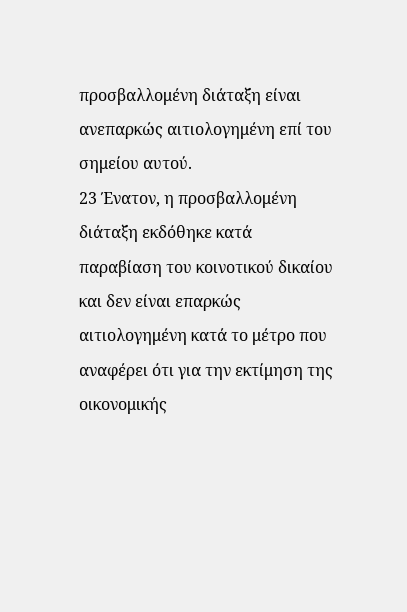προσβαλλομένη διάταξη είναι ανεπαρκώς αιτιολογημένη επί του σημείου αυτού.
23 Ένατον, η προσβαλλομένη διάταξη εκδόθηκε κατά παραβίαση του κοινοτικού δικαίου και δεν είναι επαρκώς αιτιολογημένη κατά το μέτρο που αναφέρει ότι για την εκτίμηση της οικονομικής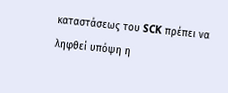καταστάσεως του SCK πρέπει να ληφθεί υπόψη η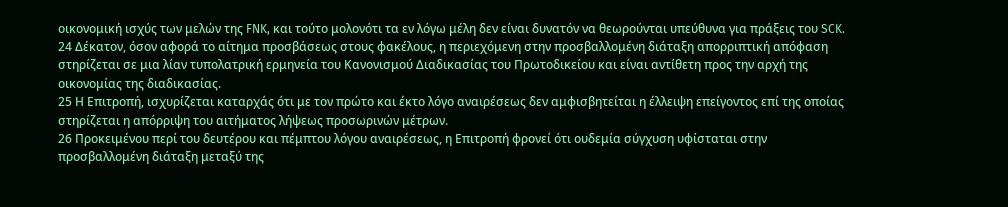οικονομική ισχύς των μελών της FNK, και τούτο μολονότι τα εν λόγω μέλη δεν είναι δυνατόν να θεωρούνται υπεύθυνα για πράξεις του SCK.
24 Δέκατον, όσον αφορά το αίτημα προσβάσεως στους φακέλους, η περιεχόμενη στην προσβαλλομένη διάταξη απορριπτική απόφαση στηρίζεται σε μια λίαν τυπολατρική ερμηνεία του Κανονισμού Διαδικασίας του Πρωτοδικείου και είναι αντίθετη προς την αρχή της οικονομίας της διαδικασίας.
25 Η Επιτροπή, ισχυρίζεται καταρχάς ότι με τον πρώτο και έκτο λόγο αναιρέσεως δεν αμφισβητείται η έλλειψη επείγοντος επί της οποίας στηρίζεται η απόρριψη του αιτήματος λήψεως προσωρινών μέτρων.
26 Προκειμένου περί του δευτέρου και πέμπτου λόγου αναιρέσεως, η Επιτροπή φρονεί ότι ουδεμία σύγχυση υφίσταται στην προσβαλλομένη διάταξη μεταξύ της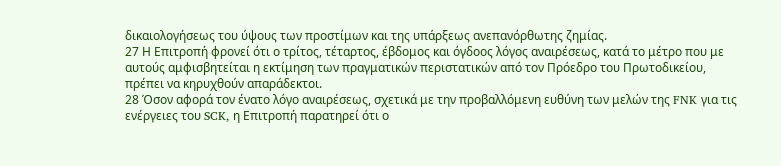δικαιολογήσεως του ύψους των προστίμων και της υπάρξεως ανεπανόρθωτης ζημίας.
27 Η Επιτροπή φρονεί ότι ο τρίτος, τέταρτος, έβδομος και όγδοος λόγος αναιρέσεως, κατά το μέτρο που με αυτούς αμφισβητείται η εκτίμηση των πραγματικών περιστατικών από τον Πρόεδρο του Πρωτοδικείου, πρέπει να κηρυχθούν απαράδεκτοι.
28 Όσον αφορά τον ένατο λόγο αναιρέσεως, σχετικά με την προβαλλόμενη ευθύνη των μελών της FNK για τις ενέργειες του SCK, η Επιτροπή παρατηρεί ότι ο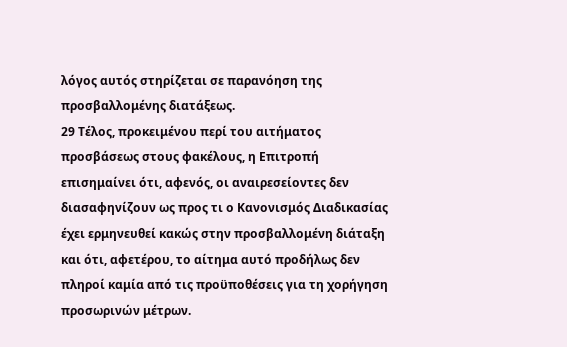λόγος αυτός στηρίζεται σε παρανόηση της προσβαλλομένης διατάξεως.
29 Τέλος, προκειμένου περί του αιτήματος προσβάσεως στους φακέλους, η Επιτροπή επισημαίνει ότι, αφενός, οι αναιρεσείοντες δεν διασαφηνίζουν ως προς τι ο Κανονισμός Διαδικασίας έχει ερμηνευθεί κακώς στην προσβαλλομένη διάταξη και ότι, αφετέρου, το αίτημα αυτό προδήλως δεν πληροί καμία από τις προϋποθέσεις για τη χορήγηση προσωρινών μέτρων.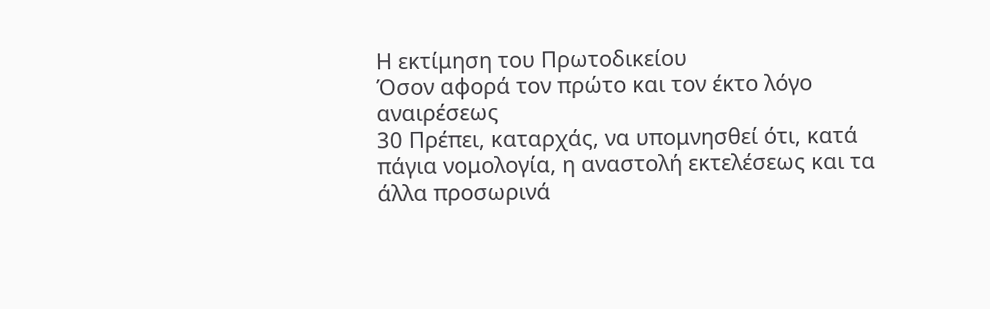Η εκτίμηση του Πρωτοδικείου
Όσον αφορά τον πρώτο και τον έκτο λόγο αναιρέσεως
30 Πρέπει, καταρχάς, να υπομνησθεί ότι, κατά πάγια νομολογία, η αναστολή εκτελέσεως και τα άλλα προσωρινά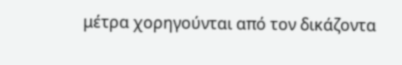μέτρα χορηγούνται από τον δικάζοντα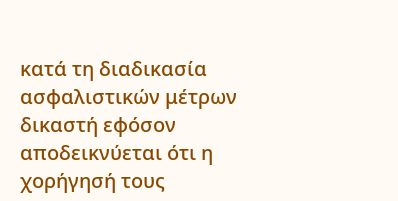κατά τη διαδικασία ασφαλιστικών μέτρων δικαστή εφόσον αποδεικνύεται ότι η χορήγησή τους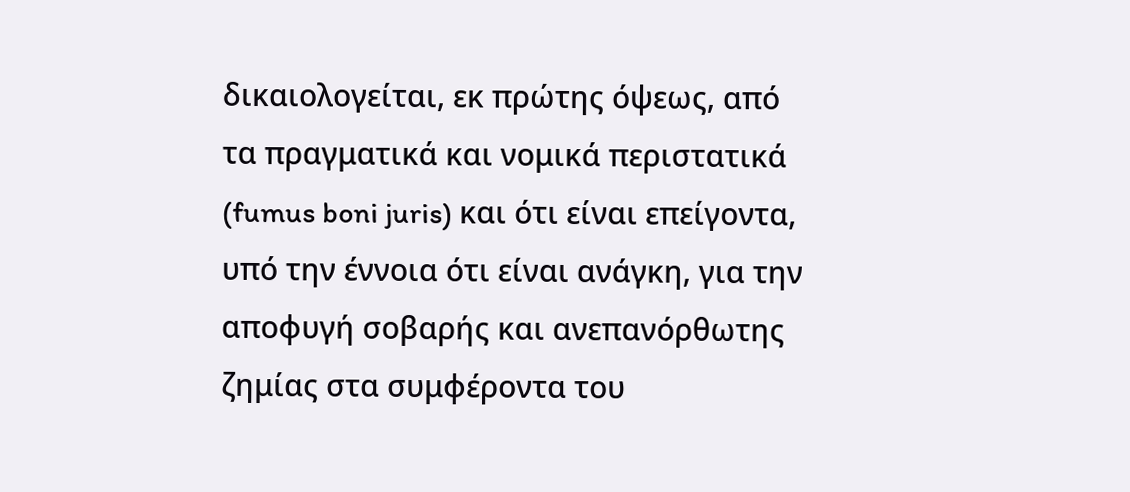δικαιολογείται, εκ πρώτης όψεως, από τα πραγματικά και νομικά περιστατικά (fumus boni juris) και ότι είναι επείγοντα, υπό την έννοια ότι είναι ανάγκη, για την αποφυγή σοβαρής και ανεπανόρθωτης ζημίας στα συμφέροντα του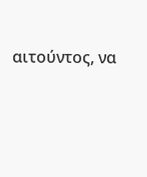αιτούντος, να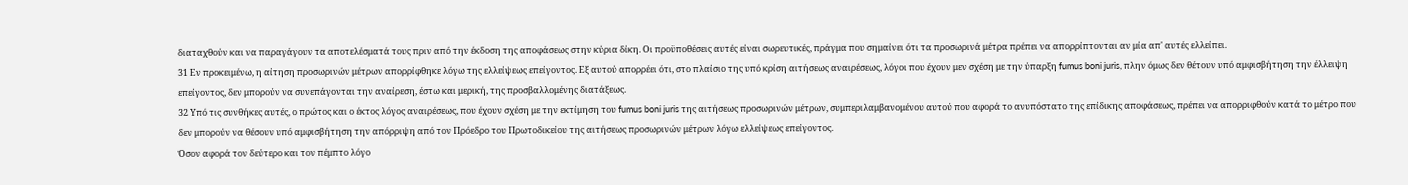διαταχθούν και να παραγάγουν τα αποτελέσματά τους πριν από την έκδοση της αποφάσεως στην κύρια δίκη. Οι προϋποθέσεις αυτές είναι σωρευτικές, πράγμα που σημαίνει ότι τα προσωρινά μέτρα πρέπει να απορρίπτονται αν μία απ' αυτές ελλείπει.
31 Εν προκειμένω, η αίτηση προσωρινών μέτρων απορρίφθηκε λόγω της ελλείψεως επείγοντος. Εξ αυτού απορρέει ότι, στο πλαίσιο της υπό κρίση αιτήσεως αναιρέσεως, λόγοι που έχουν μεν σχέση με την ύπαρξη fumus boni juris, πλην όμως δεν θέτουν υπό αμφισβήτηση την έλλειψη επείγοντος, δεν μπορούν να συνεπάγονται την αναίρεση, έστω και μερική, της προσβαλλομένης διατάξεως.
32 Υπό τις συνθήκες αυτές, ο πρώτος και ο έκτος λόγος αναιρέσεως, που έχουν σχέση με την εκτίμηση του fumus boni juris της αιτήσεως προσωρινών μέτρων, συμπεριλαμβανομένου αυτού που αφορά το ανυπόστατο της επίδικης αποφάσεως, πρέπει να απορριφθούν κατά το μέτρο που δεν μπορούν να θέσουν υπό αμφισβήτηση την απόρριψη από τον Πρόεδρο του Πρωτοδικείου της αιτήσεως προσωρινών μέτρων λόγω ελλείψεως επείγοντος.
Όσον αφορά τον δεύτερο και τον πέμπτο λόγο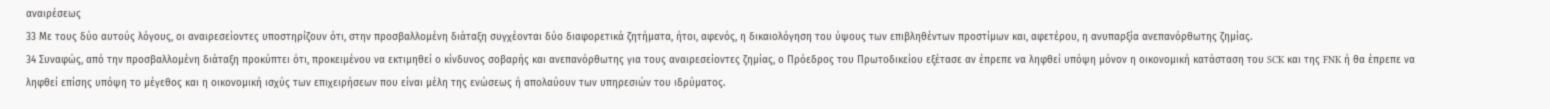αναιρέσεως
33 Με τους δύο αυτούς λόγους, οι αναιρεσείοντες υποστηρίζουν ότι, στην προσβαλλομένη διάταξη συγχέονται δύο διαφορετικά ζητήματα, ήτοι, αφενός, η δικαιολόγηση του ύψους των επιβληθέντων προστίμων και, αφετέρου, η ανυπαρξία ανεπανόρθωτης ζημίας.
34 Συναφώς, από την προσβαλλομένη διάταξη προκύπτει ότι, προκειμένου να εκτιμηθεί ο κίνδυνος σοβαρής και ανεπανόρθωτης για τους αναιρεσείοντες ζημίας, ο Πρόεδρος του Πρωτοδικείου εξέτασε αν έπρεπε να ληφθεί υπόψη μόνον η οικονομική κατάσταση του SCK και της FNK ή θα έπρεπε να ληφθεί επίσης υπόψη το μέγεθος και η οικονομική ισχύς των επιχειρήσεων που είναι μέλη της ενώσεως ή απολαύουν των υπηρεσιών του ιδρύματος.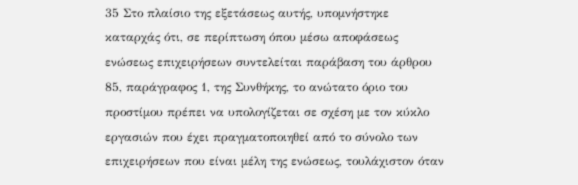35 Στο πλαίσιο της εξετάσεως αυτής, υπομνήστηκε καταρχάς ότι, σε περίπτωση όπου μέσω αποφάσεως ενώσεως επιχειρήσεων συντελείται παράβαση του άρθρου 85, παράγραφος 1, της Συνθήκης, το ανώτατο όριο του προστίμου πρέπει να υπολογίζεται σε σχέση με τον κύκλο εργασιών που έχει πραγματοποιηθεί από το σύνολο των επιχειρήσεων που είναι μέλη της ενώσεως, τουλάχιστον όταν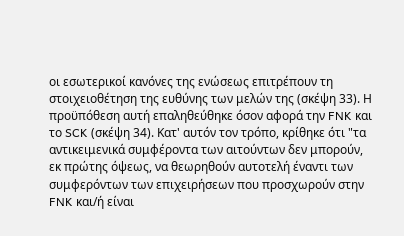οι εσωτερικοί κανόνες της ενώσεως επιτρέπουν τη στοιχειοθέτηση της ευθύνης των μελών της (σκέψη 33). Η προϋπόθεση αυτή επαληθεύθηκε όσον αφορά την FNK και το SCK (σκέψη 34). Κατ' αυτόν τον τρόπο, κρίθηκε ότι "τα αντικειμενικά συμφέροντα των αιτούντων δεν μπορούν, εκ πρώτης όψεως, να θεωρηθούν αυτοτελή έναντι των συμφερόντων των επιχειρήσεων που προσχωρούν στην FNK και/ή είναι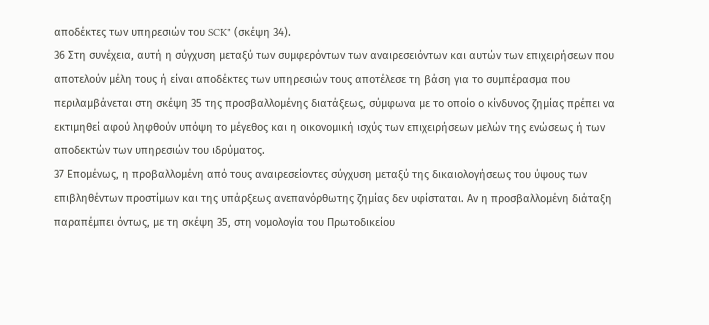αποδέκτες των υπηρεσιών του SCK" (σκέψη 34).
36 Στη συνέχεια, αυτή η σύγχυση μεταξύ των συμφερόντων των αναιρεσειόντων και αυτών των επιχειρήσεων που αποτελούν μέλη τους ή είναι αποδέκτες των υπηρεσιών τους αποτέλεσε τη βάση για το συμπέρασμα που περιλαμβάνεται στη σκέψη 35 της προσβαλλομένης διατάξεως, σύμφωνα με το οποίο ο κίνδυνος ζημίας πρέπει να εκτιμηθεί αφού ληφθούν υπόψη το μέγεθος και η οικονομική ισχύς των επιχειρήσεων μελών της ενώσεως ή των αποδεκτών των υπηρεσιών του ιδρύματος.
37 Επομένως, η προβαλλομένη από τους αναιρεσείοντες σύγχυση μεταξύ της δικαιολογήσεως του ύψους των επιβληθέντων προστίμων και της υπάρξεως ανεπανόρθωτης ζημίας δεν υφίσταται. Αν η προσβαλλομένη διάταξη παραπέμπει όντως, με τη σκέψη 35, στη νομολογία του Πρωτοδικείου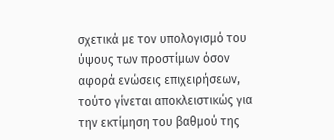σχετικά με τον υπολογισμό του ύψους των προστίμων όσον αφορά ενώσεις επιχειρήσεων, τούτο γίνεται αποκλειστικώς για την εκτίμηση του βαθμού της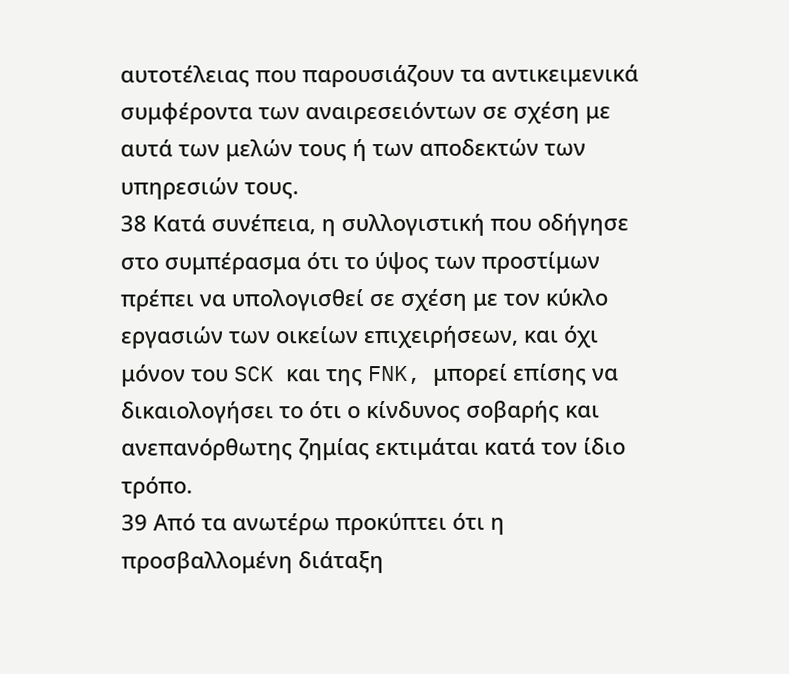αυτοτέλειας που παρουσιάζουν τα αντικειμενικά συμφέροντα των αναιρεσειόντων σε σχέση με αυτά των μελών τους ή των αποδεκτών των υπηρεσιών τους.
38 Κατά συνέπεια, η συλλογιστική που οδήγησε στο συμπέρασμα ότι το ύψος των προστίμων πρέπει να υπολογισθεί σε σχέση με τον κύκλο εργασιών των οικείων επιχειρήσεων, και όχι μόνον του SCK και της FNK, μπορεί επίσης να δικαιολογήσει το ότι ο κίνδυνος σοβαρής και ανεπανόρθωτης ζημίας εκτιμάται κατά τον ίδιο τρόπο.
39 Από τα ανωτέρω προκύπτει ότι η προσβαλλομένη διάταξη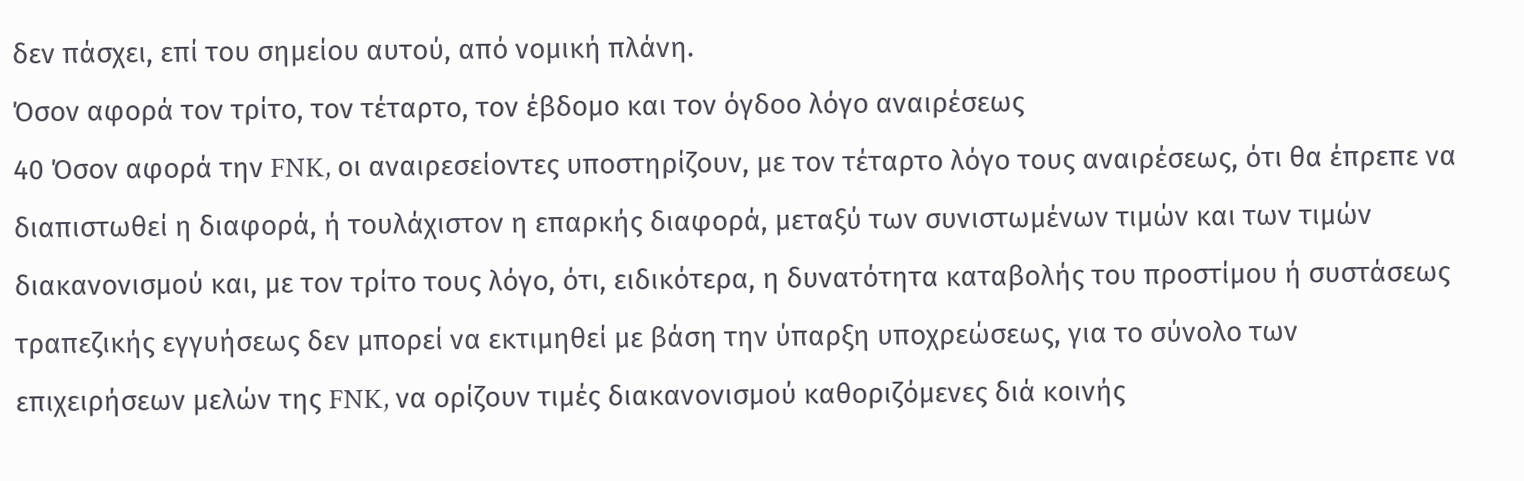δεν πάσχει, επί του σημείου αυτού, από νομική πλάνη.
Όσον αφορά τον τρίτο, τον τέταρτο, τον έβδομο και τον όγδοο λόγο αναιρέσεως
40 Όσον αφορά την FNK, οι αναιρεσείοντες υποστηρίζουν, με τον τέταρτο λόγο τους αναιρέσεως, ότι θα έπρεπε να διαπιστωθεί η διαφορά, ή τουλάχιστον η επαρκής διαφορά, μεταξύ των συνιστωμένων τιμών και των τιμών διακανονισμού και, με τον τρίτο τους λόγο, ότι, ειδικότερα, η δυνατότητα καταβολής του προστίμου ή συστάσεως τραπεζικής εγγυήσεως δεν μπορεί να εκτιμηθεί με βάση την ύπαρξη υποχρεώσεως, για το σύνολο των επιχειρήσεων μελών της FNK, να ορίζουν τιμές διακανονισμού καθοριζόμενες διά κοινής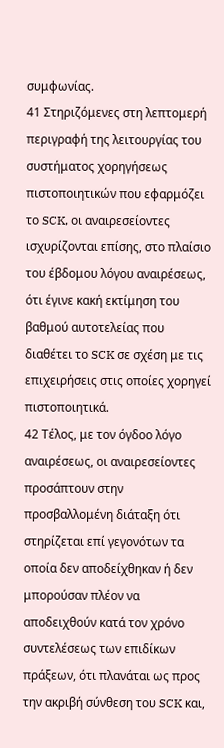συμφωνίας.
41 Στηριζόμενες στη λεπτομερή περιγραφή της λειτουργίας του συστήματος χορηγήσεως πιστοποιητικών που εφαρμόζει το SCK, οι αναιρεσείοντες ισχυρίζονται επίσης, στο πλαίσιο του έβδομου λόγου αναιρέσεως, ότι έγινε κακή εκτίμηση του βαθμού αυτοτελείας που διαθέτει το SCK σε σχέση με τις επιχειρήσεις στις οποίες χορηγεί πιστοποιητικά.
42 Τέλος, με τον όγδοο λόγο αναιρέσεως, οι αναιρεσείοντες προσάπτουν στην προσβαλλομένη διάταξη ότι στηρίζεται επί γεγονότων τα οποία δεν αποδείχθηκαν ή δεν μπορούσαν πλέον να αποδειχθούν κατά τον χρόνο συντελέσεως των επιδίκων πράξεων, ότι πλανάται ως προς την ακριβή σύνθεση του SCK και,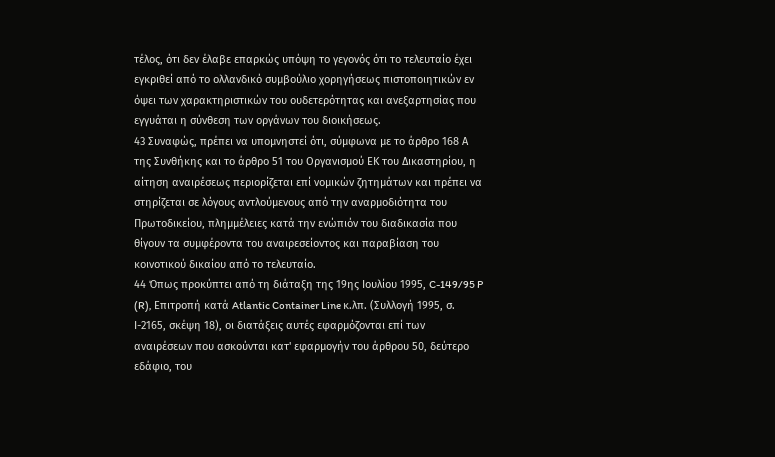τέλος, ότι δεν έλαβε επαρκώς υπόψη το γεγονός ότι το τελευταίο έχει εγκριθεί από το ολλανδικό συμβούλιο χορηγήσεως πιστοποιητικών εν όψει των χαρακτηριστικών του ουδετερότητας και ανεξαρτησίας που εγγυάται η σύνθεση των οργάνων του διοικήσεως.
43 Συναφώς, πρέπει να υπομνηστεί ότι, σύμφωνα με το άρθρο 168 Α της Συνθήκης και το άρθρο 51 του Οργανισμού ΕΚ του Δικαστηρίου, η αίτηση αναιρέσεως περιορίζεται επί νομικών ζητημάτων και πρέπει να στηρίζεται σε λόγους αντλούμενους από την αναρμοδιότητα του Πρωτοδικείου, πλημμέλειες κατά την ενώπιόν του διαδικασία που θίγουν τα συμφέροντα του αναιρεσείοντος και παραβίαση του κοινοτικού δικαίου από το τελευταίο.
44 Όπως προκύπτει από τη διάταξη της 19ης Ιουλίου 1995, C-149/95 P (R), Επιτροπή κατά Atlantic Container Line κ.λπ. (Συλλογή 1995, σ. Ι-2165, σκέψη 18), οι διατάξεις αυτές εφαρμόζονται επί των αναιρέσεων που ασκούνται κατ' εφαρμογήν του άρθρου 50, δεύτερο εδάφιο, του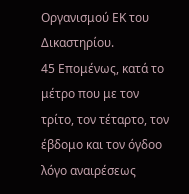Οργανισμού ΕΚ του Δικαστηρίου.
45 Επομένως, κατά το μέτρο που με τον τρίτο, τον τέταρτο, τον έβδομο και τον όγδοο λόγο αναιρέσεως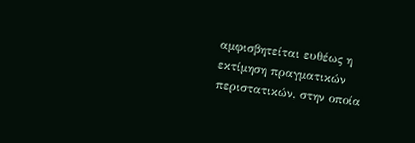αμφισβητείται ευθέως η εκτίμηση πραγματικών περιστατικών, στην οποία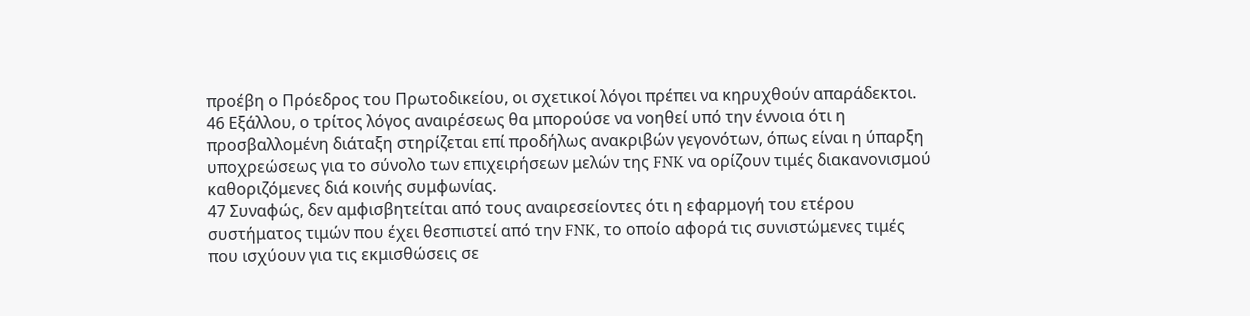προέβη ο Πρόεδρος του Πρωτοδικείου, οι σχετικοί λόγοι πρέπει να κηρυχθούν απαράδεκτοι.
46 Εξάλλου, ο τρίτος λόγος αναιρέσεως θα μπορούσε να νοηθεί υπό την έννοια ότι η προσβαλλομένη διάταξη στηρίζεται επί προδήλως ανακριβών γεγονότων, όπως είναι η ύπαρξη υποχρεώσεως για το σύνολο των επιχειρήσεων μελών της FNK να ορίζουν τιμές διακανονισμού καθοριζόμενες διά κοινής συμφωνίας.
47 Συναφώς, δεν αμφισβητείται από τους αναιρεσείοντες ότι η εφαρμογή του ετέρου συστήματος τιμών που έχει θεσπιστεί από την FNK, το οποίο αφορά τις συνιστώμενες τιμές που ισχύουν για τις εκμισθώσεις σε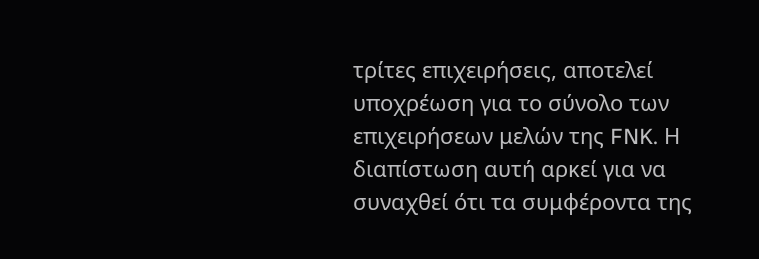τρίτες επιχειρήσεις, αποτελεί υποχρέωση για το σύνολο των επιχειρήσεων μελών της FNK. Η διαπίστωση αυτή αρκεί για να συναχθεί ότι τα συμφέροντα της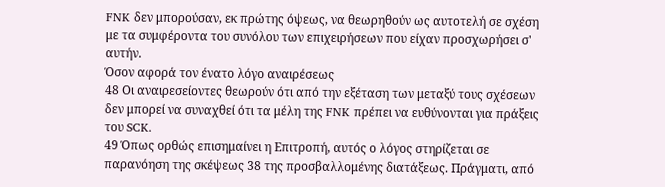FNK δεν μπορούσαν, εκ πρώτης όψεως, να θεωρηθούν ως αυτοτελή σε σχέση με τα συμφέροντα του συνόλου των επιχειρήσεων που είχαν προσχωρήσει σ' αυτήν.
Όσον αφορά τον ένατο λόγο αναιρέσεως
48 Οι αναιρεσείοντες θεωρούν ότι από την εξέταση των μεταξύ τους σχέσεων δεν μπορεί να συναχθεί ότι τα μέλη της FNK πρέπει να ευθύνονται για πράξεις του SCK.
49 Όπως ορθώς επισημαίνει η Επιτροπή, αυτός ο λόγος στηρίζεται σε παρανόηση της σκέψεως 38 της προσβαλλομένης διατάξεως. Πράγματι, από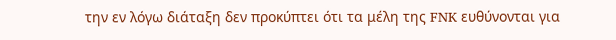την εν λόγω διάταξη δεν προκύπτει ότι τα μέλη της FNK ευθύνονται για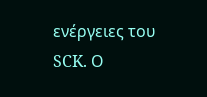ενέργειες του SCK. Ο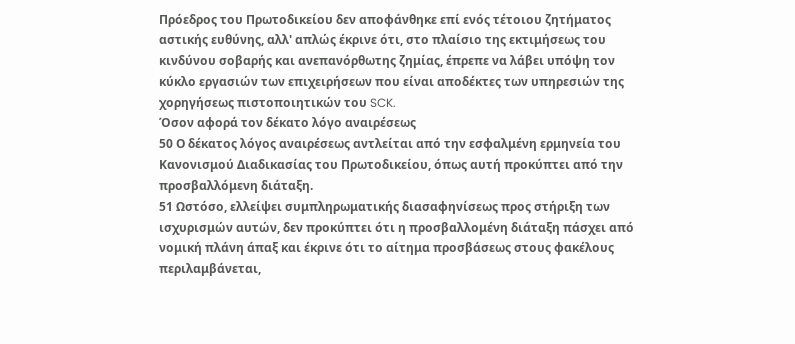Πρόεδρος του Πρωτοδικείου δεν αποφάνθηκε επί ενός τέτοιου ζητήματος αστικής ευθύνης, αλλ' απλώς έκρινε ότι, στο πλαίσιο της εκτιμήσεως του κινδύνου σοβαρής και ανεπανόρθωτης ζημίας, έπρεπε να λάβει υπόψη τον κύκλο εργασιών των επιχειρήσεων που είναι αποδέκτες των υπηρεσιών της χορηγήσεως πιστοποιητικών του SCK.
Όσον αφορά τον δέκατο λόγο αναιρέσεως
50 Ο δέκατος λόγος αναιρέσεως αντλείται από την εσφαλμένη ερμηνεία του Κανονισμού Διαδικασίας του Πρωτοδικείου, όπως αυτή προκύπτει από την προσβαλλόμενη διάταξη.
51 Ωστόσο, ελλείψει συμπληρωματικής διασαφηνίσεως προς στήριξη των ισχυρισμών αυτών, δεν προκύπτει ότι η προσβαλλομένη διάταξη πάσχει από νομική πλάνη άπαξ και έκρινε ότι το αίτημα προσβάσεως στους φακέλους περιλαμβάνεται,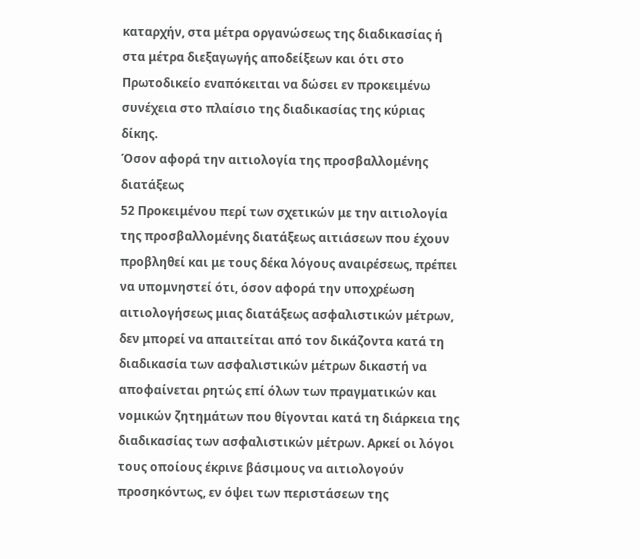καταρχήν, στα μέτρα οργανώσεως της διαδικασίας ή στα μέτρα διεξαγωγής αποδείξεων και ότι στο Πρωτοδικείο εναπόκειται να δώσει εν προκειμένω συνέχεια στο πλαίσιο της διαδικασίας της κύριας δίκης.
Όσον αφορά την αιτιολογία της προσβαλλομένης διατάξεως
52 Προκειμένου περί των σχετικών με την αιτιολογία της προσβαλλομένης διατάξεως αιτιάσεων που έχουν προβληθεί και με τους δέκα λόγους αναιρέσεως, πρέπει να υπομνηστεί ότι, όσον αφορά την υποχρέωση αιτιολογήσεως μιας διατάξεως ασφαλιστικών μέτρων, δεν μπορεί να απαιτείται από τον δικάζοντα κατά τη διαδικασία των ασφαλιστικών μέτρων δικαστή να αποφαίνεται ρητώς επί όλων των πραγματικών και νομικών ζητημάτων που θίγονται κατά τη διάρκεια της διαδικασίας των ασφαλιστικών μέτρων. Αρκεί οι λόγοι τους οποίους έκρινε βάσιμους να αιτιολογούν προσηκόντως, εν όψει των περιστάσεων της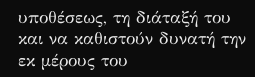υποθέσεως, τη διάταξή του και να καθιστούν δυνατή την εκ μέρους του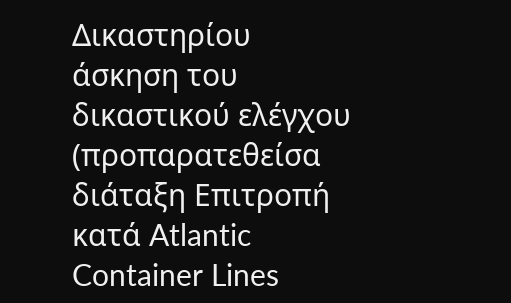Δικαστηρίου άσκηση του δικαστικού ελέγχου (προπαρατεθείσα διάταξη Επιτροπή κατά Atlantic Container Lines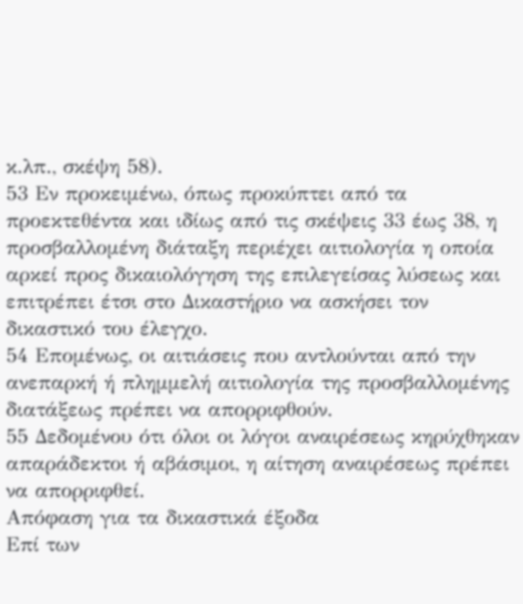κ.λπ., σκέψη 58).
53 Εν προκειμένω, όπως προκύπτει από τα προεκτεθέντα και ιδίως από τις σκέψεις 33 έως 38, η προσβαλλομένη διάταξη περιέχει αιτιολογία η οποία αρκεί προς δικαιολόγηση της επιλεγείσας λύσεως και επιτρέπει έτσι στο Δικαστήριο να ασκήσει τον δικαστικό του έλεγχο.
54 Επομένως, οι αιτιάσεις που αντλούνται από την ανεπαρκή ή πλημμελή αιτιολογία της προσβαλλομένης διατάξεως πρέπει να απορριφθούν.
55 Δεδομένου ότι όλοι οι λόγοι αναιρέσεως κηρύχθηκαν απαράδεκτοι ή αβάσιμοι, η αίτηση αναιρέσεως πρέπει να απορριφθεί.
Απόφαση για τα δικαστικά έξοδα
Επί των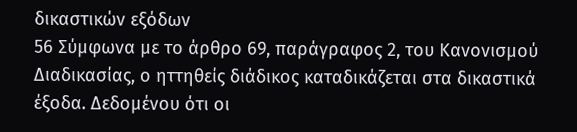δικαστικών εξόδων
56 Σύμφωνα με το άρθρο 69, παράγραφος 2, του Κανονισμού Διαδικασίας, ο ηττηθείς διάδικος καταδικάζεται στα δικαστικά έξοδα. Δεδομένου ότι οι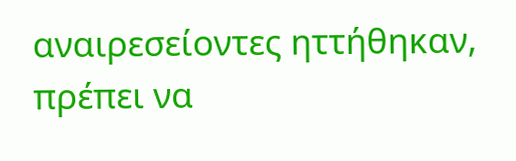αναιρεσείοντες ηττήθηκαν, πρέπει να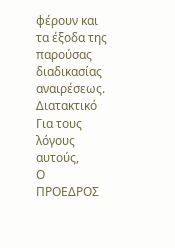φέρουν και τα έξοδα της παρούσας διαδικασίας αναιρέσεως.
Διατακτικό
Για τους λόγους αυτούς,
Ο ΠΡΟΕΔΡΟΣ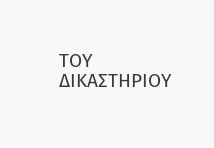ΤΟΥ ΔΙΚΑΣΤΗΡΙΟΥ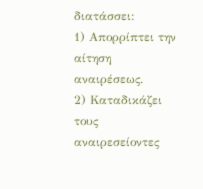διατάσσει:
1) Απορρίπτει την αίτηση αναιρέσεως.
2) Καταδικάζει τους αναιρεσείοντες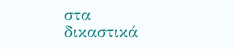στα δικαστικά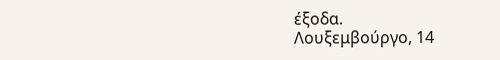έξοδα.
Λουξεμβούργο, 14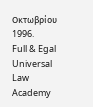Οκτωβρίου 1996.
Full & Egal Universal Law Academy